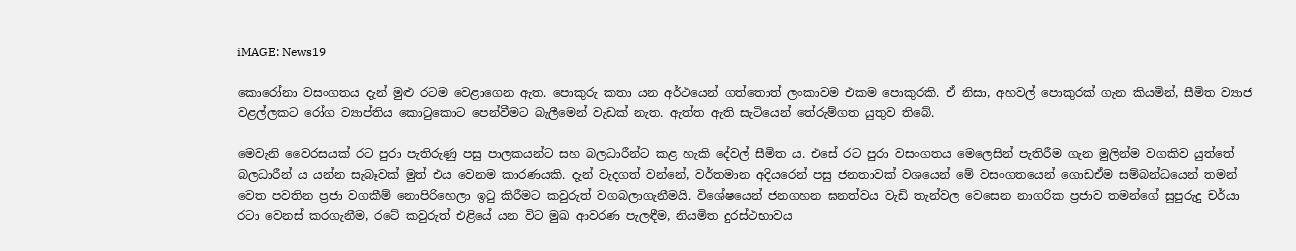iMAGE: News19

කොරෝනා වසංගතය දැන් මුළු රටම වෙළාගෙන ඇත. පොකුරු කතා යන අර්ථයෙන් ගත්තොත් ලංකාවම එකම පොකුරකි. ඒ නිසා, අහවල් පොකුරක් ගැන කියමින්, සීමිත ව්‍යාජ වළල්ලකට රෝග ව්‍යාප්තිය කොටුකොට පෙන්වීමට බැලීමෙන් වැඩක් නැත. ඇත්ත ඇති සැටියෙන් තේරුම්ගත යුතුව තිබේ.

මෙවැනි වෛරසයක් රට පුරා පැතිරුණු පසු පාලකයන්ට සහ බලධාරීන්ට කළ හැකි දේවල් සීමිත ය. එසේ රට පුරා වසංගතය මෙලෙසින් පැතිරීම ගැන මුලින්ම වගකිව යුත්තේ බලධාරීන් ය යන්න සැබෑවක් මුත් එය වෙනම කාරණයකි. දැන් වැදගත් වන්නේ, වර්තමාන අදියරෙන් පසු ජනතාවක් වශයෙන් මේ වසංගතයෙන් ගොඩඒම සම්බන්ධයෙන් තමන් වෙත පවතින ප්‍රජා වගකීම් නොපිරිහෙලා ඉටු කිරීමට කවුරුත් වගබලාගැනීමයි. විශේෂයෙන් ජනගහන ඝනත්වය වැඩි තැන්වල වෙසෙන නාගරික ප්‍රජාව තමන්ගේ සුපුරුදු චර්යා රටා වෙනස් කරගැනීම, රටේ කවුරුත් එළියේ යන විට මුඛ ආවරණ පැලඳීම, නියමිත දුරස්ථභාවය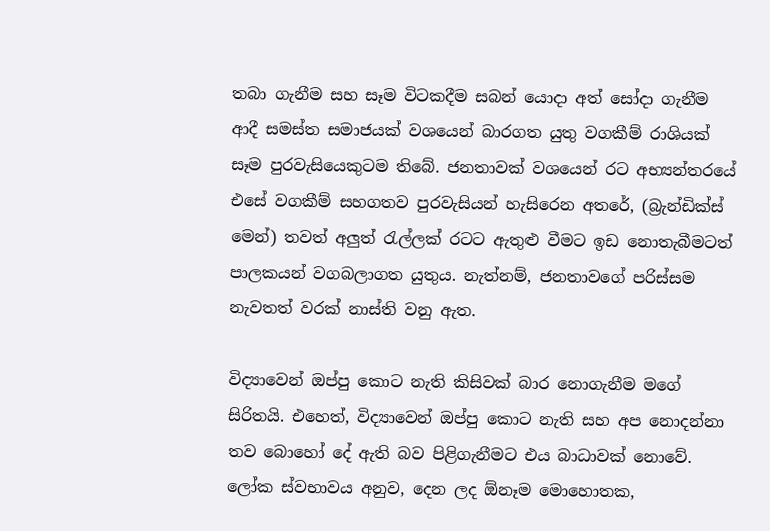තබා ගැනීම සහ සෑම විටකදීම සබන් යොදා අත් සෝදා ගැනීම ආදී සමස්ත සමාජයක් වශයෙන් බාරගත යුතු වගකීම් රාශියක් සෑම පුරවැසියෙකුටම තිබේ. ජනතාවක් වශයෙන් රට අභ්‍යන්තරයේ එසේ වගකීම් සහගතව පුරවැසියන් හැසිරෙන අතරේ, (බ්‍රැන්ඩික්ස් මෙන්) තවත් අලුත් රැල්ලක් රටට ඇතුළු වීමට ඉඩ නොතැබීමටත් පාලකයන් වගබලාගත යුතුය. නැත්නම්, ජනතාවගේ පරිස්සම නැවතත් වරක් නාස්ති වනු ඇත.

විද්‍යාවෙන් ඔප්පු කොට නැති කිසිවක් බාර නොගැනීම මගේ සිරිතයි. එහෙත්, විද්‍යාවෙන් ඔප්පු කොට නැති සහ අප නොදන්නා තව බොහෝ දේ ඇති බව පිළිගැනීමට එය බාධාවක් නොවේ. ලෝක ස්වභාවය අනුව, දෙන ලද ඕනෑම මොහොතක,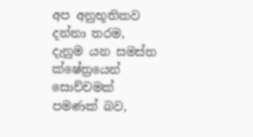අප අනුභූතිකව දන්නා තරම, දැනුම යන සමස්ත ක්ෂේත්‍රයෙන් සොච්චමක් පමණක් බව,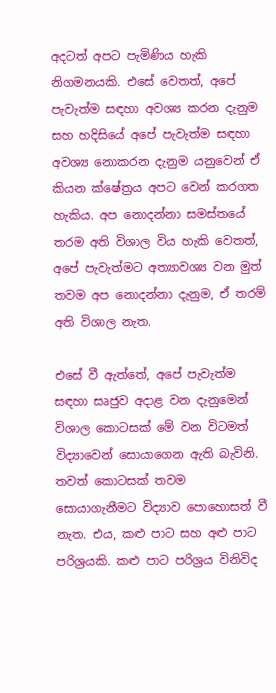අදටත් අපට පැමිණිය හැකි නිගමනයකි. එසේ වෙතත්, අපේ පැවැත්ම සඳහා අවශ්‍ය කරන දැනුම සහ හදිසියේ අපේ පැවැත්ම සඳහා අවශ්‍ය නොකරන දැනුම යනුවෙන් ඒ කියන ක්ෂේත්‍රය අපට වෙන් කරගත හැකිය. අප නොදන්නා සමස්තයේ තරම අති විශාල විය හැකි වෙතත්, අපේ පැවැත්මට අත්‍යාවශ්‍ය වන මුත් තවම අප නොදන්නා දැනුම, ඒ තරම් අති විශාල නැත.

එසේ වී ඇත්තේ, අපේ පැවැත්ම සඳහා සෘජුව අදාළ වන දැනුමෙන් විශාල කොටසක් මේ වන විටමත් විද්‍යාවෙන් සොයාගෙන ඇති බැවිනි. තවත් කොටසක් තවම සොයාගැනීමට විද්‍යාව පොහොසත් වී නැත. එය, කළු පාට සහ අළු පාට පරිශ්‍රයකි. කළු පාට පරිශ්‍රය විනිවිද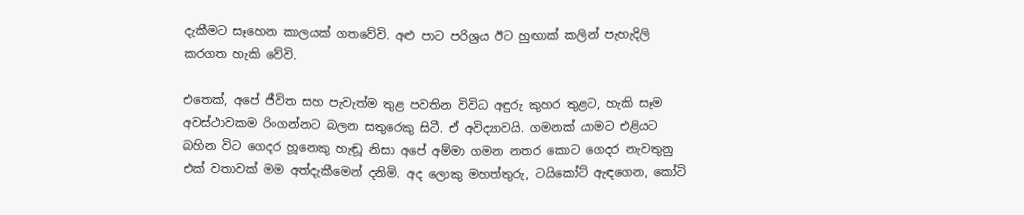දැකීමට සෑහෙන කාලයක් ගතවේවි. අළු පාට පරිශ්‍රය ඊට හුඟාක් කලින් පැහැදිලි කරගත හැකි වේවි.

එතෙක්, අපේ ජීවිත සහ පැවැත්ම තුළ පවතින විවිධ අඳුරු කුහර තුළට, හැකි සෑම අවස්ථාවකම රිංගන්නට බලන සතුරෙකු සිටී. ඒ අවිද්‍යාවයි. ගමනක් යාමට එළියට බහින විට ගෙදර හූනෙකු හැඬූ නිසා අපේ අම්මා ගමන නතර කොට ගෙදර නැවතුනු එක් වතාවක් මම අත්දැකීමෙන් දනිමි. අද ලොකු මහත්තුරු, ටයිකෝට් ඇඳගෙන, කෝටි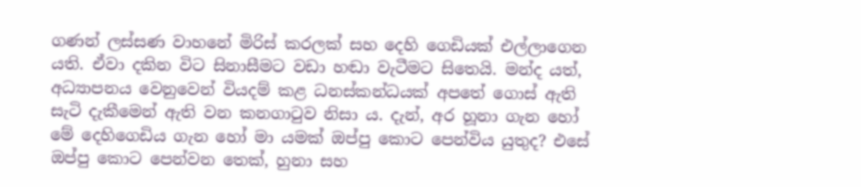ගණන් ලස්සණ වාහනේ මිරිස් කරලක් සහ දෙහි ගෙඩියක් එල්ලාගෙන යති. ඒවා දකින විට සිනාසීමට වඩා හඬා වැටීමට සිතෙයි. මන්ද යත්, අධ්‍යාපනය වෙනුවෙන් වියදම් කළ ධනස්කන්ධයක් අපතේ ගොස් ඇති සැටි දැකීමෙන් ඇති වන කනගාටුව නිසා ය. දැන්, අර හූනා ගැන හෝ මේ දෙහිගෙඩිය ගැන හෝ මා යමක් ඔප්පු කොට පෙන්විය යුතුද? එසේ ඔප්පු කොට පෙන්වන තෙක්, හුනා සහ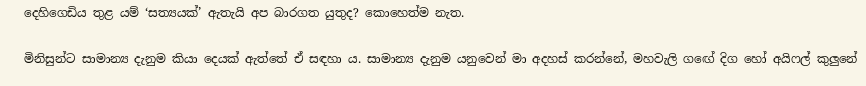දෙහිගෙඩිය තුළ යම් ‘සත්‍යයක්’ ඇතැයි අප බාරගත යුතුද? කොහෙත්ම නැත.

මිනිසුන්ට සාමාන්‍ය දැනුම කියා දෙයක් ඇත්තේ ඒ සඳහා ය. සාමාන්‍ය දැනුම යනුවෙන් මා අදහස් කරන්නේ, මහවැලි ගඟේ දිග හෝ අයිෆල් කුලුනේ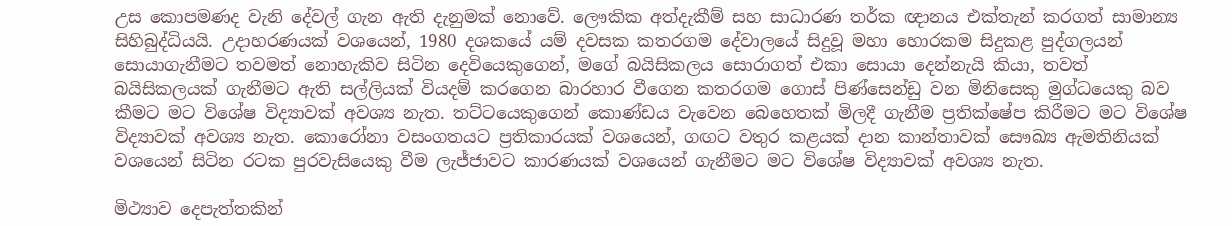උස කොපමණද වැනි දේවල් ගැන ඇති දැනුමක් නොවේ. ලෞකික අත්දැකීම් සහ සාධාරණ තර්ක ඥානය එක්තැන් කරගත් සාමාන්‍ය සිහිබුද්ධියයි. උදාහරණයක් වශයෙන්, 1980 දශකයේ යම් දවසක කතරගම දේවාලයේ සිදුවූ මහා හොරකම සිදුකළ පුද්ගලයන් සොයාගැනීමට තවමත් නොහැකිව සිටින දෙවියෙකුගෙන්, මගේ බයිසිකලය සොරාගත් එකා සොයා දෙන්නැයි කියා, තවත් බයිසිකලයක් ගැනීමට ඇති සල්ලියක් වියදම් කරගෙන බාරහාර වීගෙන කතරගම ගොස් පිණ්සෙන්ඩු වන මිනිසෙකු මුග්ධයෙකු බව කීමට මට විශේෂ විද්‍යාවක් අවශ්‍ය නැත. තට්ටයෙකුගෙන් කොණ්ඩය වැවෙන බෙහෙතක් මිලදී ගැනීම ප්‍රතික්ෂේප කිරීමට මට විශේෂ විද්‍යාවක් අවශ්‍ය නැත. කොරෝනා වසංගතයට ප්‍රතිකාරයක් වශයෙන්, ගඟට වතුර කළයක් දාන කාන්තාවක් සෞඛ්‍ය ඇමතිනියක් වශයෙන් සිටින රටක පුරවැසියෙකු වීම ලැජ්ජාවට කාරණයක් වශයෙන් ගැනීමට මට විශේෂ විද්‍යාවක් අවශ්‍ය නැත.

මිථ්‍යාව දෙපැත්තකින්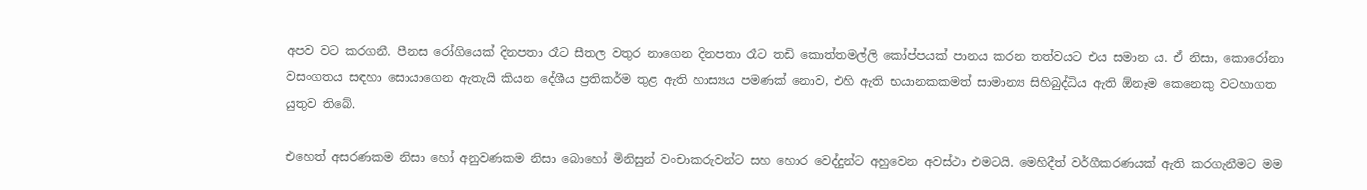අපව වට කරගනී. පීනස රෝගියෙක් දිනපතා රෑට සීතල වතුර නාගෙන දිනපතා රෑට තඩි කොත්තමල්ලි කෝප්පයක් පානය කරන තත්වයට එය සමාන ය. ඒ නිසා, කොරෝනා වසංගතය සඳහා සොයාගෙන ඇතැයි කියන දේශීය ප්‍රතිකර්ම තුළ ඇති හාස්‍යය පමණක් නොව, එහි ඇති භයානකකමත් සාමාන්‍ය සිහිබුද්ධිය ඇති ඕනෑම කෙනෙකු වටහාගත යුතුව තිබේ.

එහෙත් අසරණකම නිසා හෝ අනුවණකම නිසා බොහෝ මිනිසුන් වංචාකරුවන්ට සහ හොර වෙද්දුන්ට අහුවෙන අවස්ථා එමටයි. මෙහිදීත් වර්ගීකරණයක් ඇති කරගැනීමට මම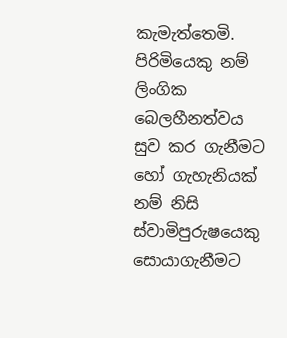කැමැත්තෙමි. පිරිමියෙකු නම් ලිංගික බෙලහීනත්වය සුව කර ගැනීමට හෝ ගැහැනියක් නම් නිසි ස්වාමිපුරුෂයෙකු සොයාගැනීමට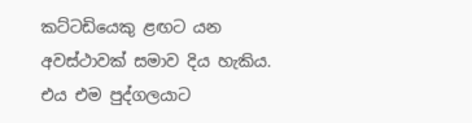කට්ටඩියෙකු ළඟට යන අවස්ථාවක් සමාව දිය හැකිය. එය එම පුද්ගලයාට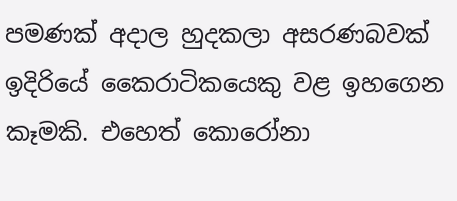පමණක් අදාල හුදකලා අසරණබවක් ඉදිරියේ කෛරාටිකයෙකු වළ ඉහගෙන කෑමකි. එහෙත් කොරෝනා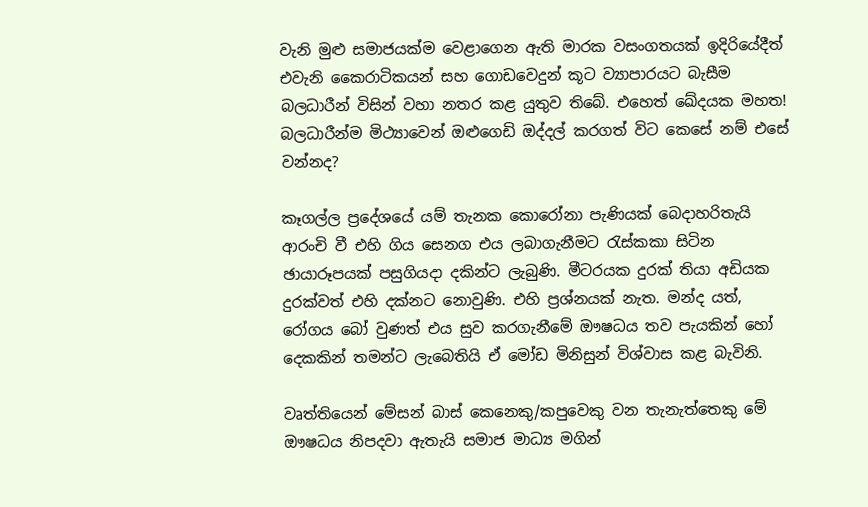වැනි මුළු සමාජයක්ම වෙළාගෙන ඇති මාරක වසංගතයක් ඉදිරියේදීත් එවැනි කෛරාටිකයන් සහ ගොඩවෙදුන් කූට ව්‍යාපාරයට බැසීම බලධාරීන් විසින් වහා නතර කළ යුතුව තිබේ. එහෙත් ඛේදයක මහත! බලධාරීන්ම මිථ්‍යාවෙන් ඔළුගෙඩි ඔද්දල් කරගත් විට කෙසේ නම් එසේ වන්නද?

කෑගල්ල ප්‍රදේශයේ යම් තැනක කොරෝනා පැණියක් බෙදාහරිතැයි ආරංචි වී එහි ගිය සෙනග එය ලබාගැනීමට රැස්කකා සිටින ඡායාරූපයක් පසුගියදා දකින්ට ලැබුණි. මීටරයක දුරක් තියා අඩියක දුරක්වත් එහි දක්නට නොවුණි. එහි ප්‍රශ්නයක් නැත. මන්ද යත්, රෝගය බෝ වුණත් එය සුව කරගැනීමේ ඖෂධය තව පැයකින් හෝ දෙකකින් තමන්ට ලැබෙතියි ඒ මෝඩ මිනිසුන් විශ්වාස කළ බැවිනි.

වෘත්තියෙන් මේසන් බාස් කෙනෙකු/කපුවෙකු වන තැනැත්තෙකු මේ ඖෂධය නිපදවා ඇතැයි සමාජ මාධ්‍ය මගින්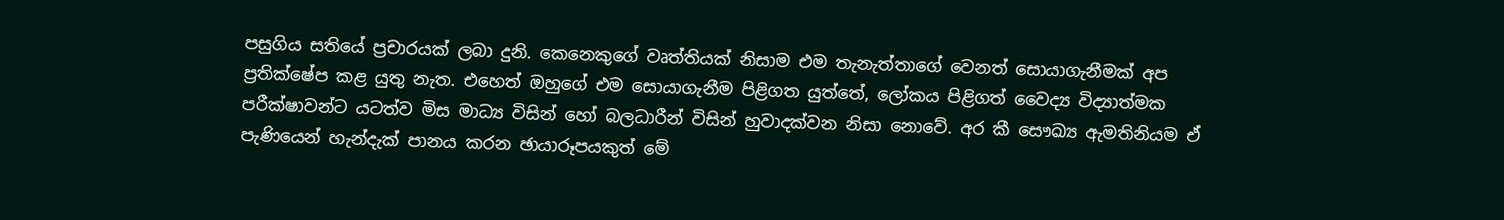පසුගිය සතියේ ප්‍රචාරයක් ලබා දුනි. කෙනෙකුගේ වෘත්තියක් නිසාම එම තැනැත්තාගේ වෙනත් සොයාගැනීමක් අප ප්‍රතික්ෂේප කළ යුතු නැත. එහෙත් ඔහුගේ එම සොයාගැනීම පිළිගත යුත්තේ, ලෝකය පිළිගත් වෛද්‍ය විද්‍යාත්මක පරීක්ෂාවන්ට යටත්ව මිස මාධ්‍ය විසින් හෝ බලධාරීන් විසින් හුවාදක්වන නිසා නොවේ. අර කී සෞඛ්‍ය ඇමතිනියම ඒ පැණියෙන් හැන්දැක් පානය කරන ඡායාරූපයකුත් මේ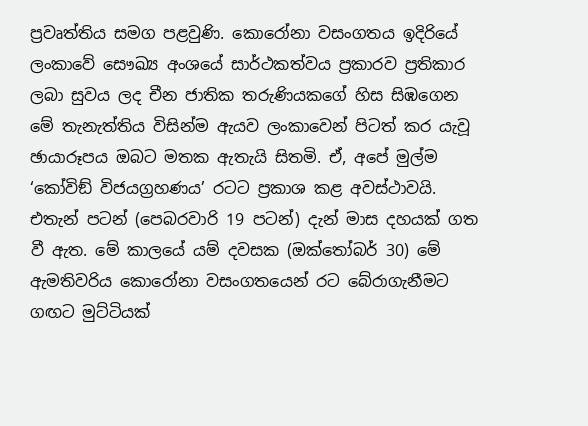ප්‍රවෘත්තිය සමග පළවුණි. කොරෝනා වසංගතය ඉදිරියේ ලංකාවේ සෞඛ්‍ය අංශයේ සාර්ථකත්වය ප්‍රකාරව ප්‍රතිකාර ලබා සුවය ලද චීන ජාතික තරුණියකගේ හිස සිඹගෙන මේ තැනැත්තිය විසින්ම ඇයව ලංකාවෙන් පිටත් කර යැවූ ඡායාරූපය ඔබට මතක ඇතැයි සිතමි. ඒ, අපේ මුල්ම ‘කෝවිඞ් විජයග්‍රහණය’ රටට ප්‍රකාශ කළ අවස්ථාවයි. එතැන් පටන් (පෙබරවාරි 19 පටන්) දැන් මාස දහයක් ගත වී ඇත. මේ කාලයේ යම් දවසක (ඔක්තෝබර් 30) මේ ඇමතිවරිය කොරෝනා වසංගතයෙන් රට බේරාගැනීමට ගඟට මුට්ටියක්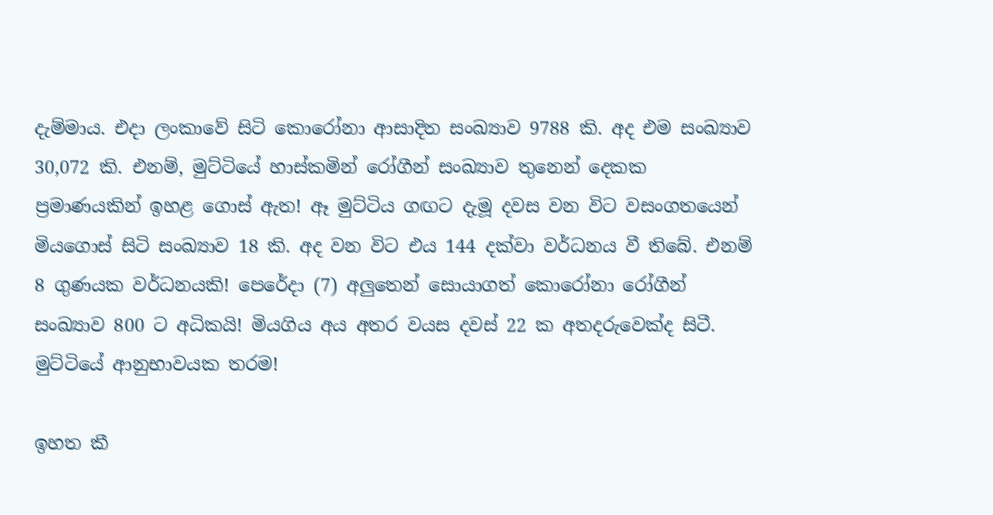දැම්මාය. එදා ලංකාවේ සිටි කොරෝනා ආසාදිත සංඛ්‍යාව 9788 කි. අද එම සංඛ්‍යාව 30,072 කි. එනම්, මුට්ටියේ හාස්කමින් රෝගීන් සංඛ්‍යාව තුනෙන් දෙකක ප්‍රමාණයකින් ඉහළ ගොස් ඇත! ඈ මුට්ටිය ගඟට දැමූ දවස වන විට වසංගතයෙන් මියගොස් සිටි සංඛ්‍යාව 18 කි. අද වන විට එය 144 දක්වා වර්ධනය වී තිබේ. එනම් 8 ගුණයක වර්ධනයකි! පෙරේදා (7) අලුතෙන් සොයාගත් කොරෝනා රෝගීන් සංඛ්‍යාව 800 ට අධිකයි! මියගිය අය අතර වයස දවස් 22 ක අතදරුවෙක්ද සිටී. මුට්ටියේ ආනුභාවයක තරම!

ඉහත කී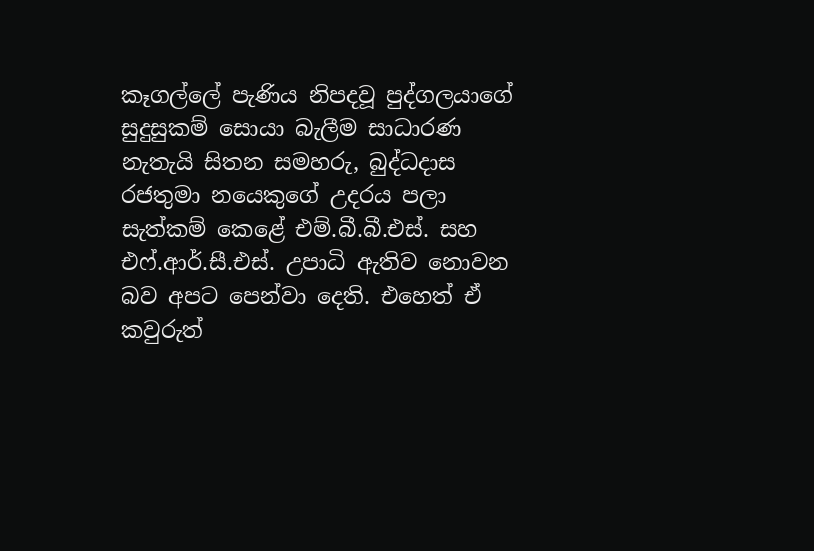කෑගල්ලේ පැණිය නිපදවූ පුද්ගලයාගේ සුදුසුකම් සොයා බැලීම සාධාරණ නැතැයි සිතන සමහරු, බුද්ධදාස රජතුමා නයෙකුගේ උදරය පලා සැත්කම් කෙළේ එම්.බී.බී.එස්. සහ එෆ්.ආර්.සී.එස්. උපාධි ඇතිව නොවන බව අපට පෙන්වා දෙති. එහෙත් ඒ කවුරුත්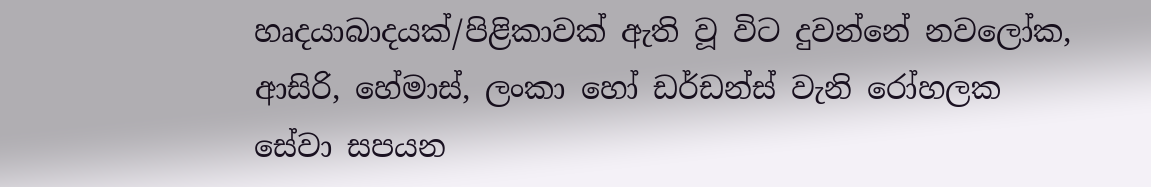හෘදයාබාදයක්/පිළිකාවක් ඇති වූ විට දුවන්නේ නවලෝක, ආසිරි, හේමාස්, ලංකා හෝ ඩර්ඩන්ස් වැනි රෝහලක සේවා සපයන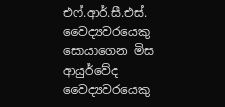එෆ්.ආර්.සී.එස්. වෛද්‍යවරයෙකු සොයාගෙන මිස ආයුර්වේද වෛද්‍යවරයෙකු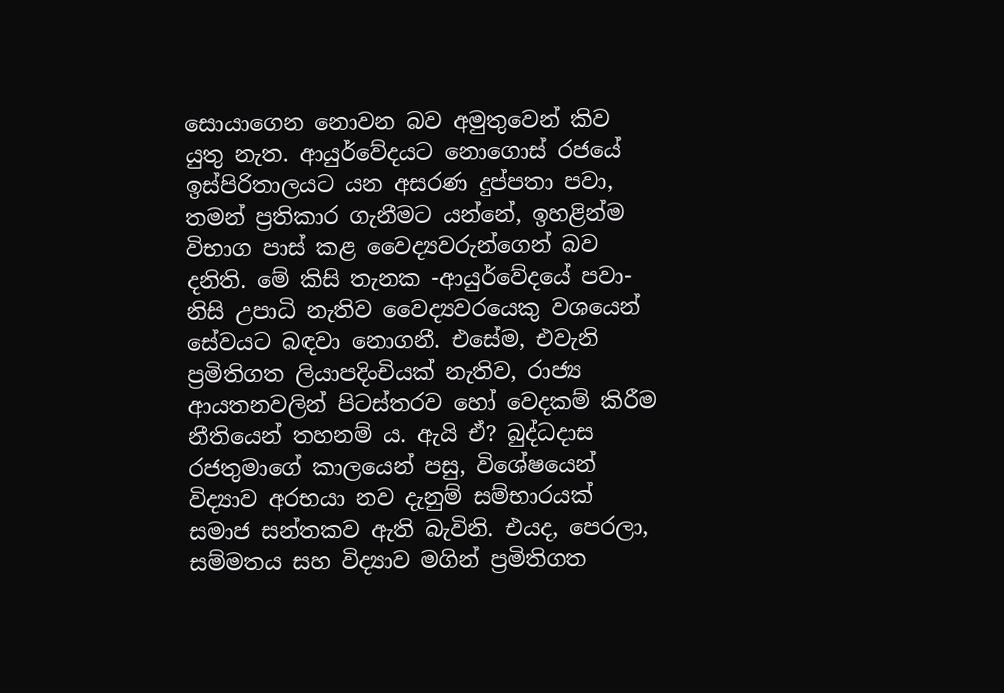සොයාගෙන නොවන බව අමුතුවෙන් කිව යුතු නැත. ආයුර්වේදයට නොගොස් රජයේ ඉස්පිරිතාලයට යන අසරණ දුප්පතා පවා, තමන් ප්‍රතිකාර ගැනීමට යන්නේ, ඉහළින්ම විභාග පාස් කළ වෛද්‍යවරුන්ගෙන් බව දනිති. මේ කිසි තැනක -ආයුර්වේදයේ පවා- නිසි උපාධි නැතිව වෛද්‍යවරයෙකු වශයෙන් සේවයට බඳවා නොගනී. එසේම, එවැනි ප්‍රමිතිගත ලියාපදිංචියක් නැතිව, රාජ්‍ය ආයතනවලින් පිටස්තරව හෝ වෙදකම් කිරීම නීතියෙන් තහනම් ය. ඇයි ඒ? බුද්ධදාස රජතුමාගේ කාලයෙන් පසු, විශේෂයෙන් විද්‍යාව අරභයා නව දැනුම් සම්භාරයක් සමාජ සන්තකව ඇති බැවිනි. එයද, පෙරලා, සම්මතය සහ විද්‍යාව මගින් ප්‍රමිතිගත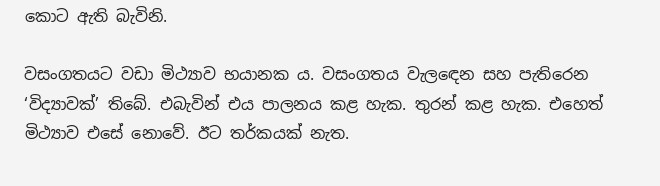කොට ඇති බැවිනි.

වසංගතයට වඩා මිථ්‍යාව භයානක ය. වසංගතය වැලඳෙන සහ පැතිරෙන ‘විද්‍යාවක්’ තිබේ. එබැවින් එය පාලනය කළ හැක. තුරන් කළ හැක. එහෙත් මිථ්‍යාව එසේ නොවේ. ඊට තර්කයක් නැත.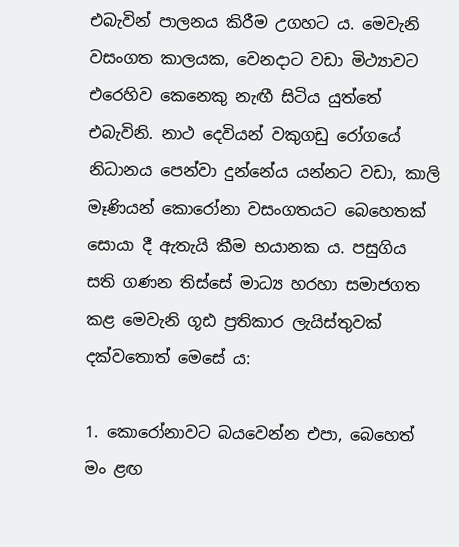එබැවින් පාලනය කිරීම උගහට ය. මෙවැනි වසංගත කාලයක, වෙනදාට වඩා මිථ්‍යාවට එරෙහිව කෙනෙකු නැඟී සිටිය යුත්තේ එබැවිනි. නාථ දෙවියන් වකුගඩු රෝගයේ නිධානය පෙන්වා දුන්නේය යන්නට වඩා, කාලි මෑණියන් කොරෝනා වසංගතයට බෙහෙතක් සොයා දී ඇතැයි කීම භයානක ය. පසුගිය සති ගණන තිස්සේ මාධ්‍ය හරහා සමාජගත කළ මෙවැනි ගූඪ ප්‍රතිකාර ලැයිස්තුවක් දක්වතොත් මෙසේ ය:

1. කොරෝනාවට බයවෙන්න එපා, බෙහෙත් මං ළඟ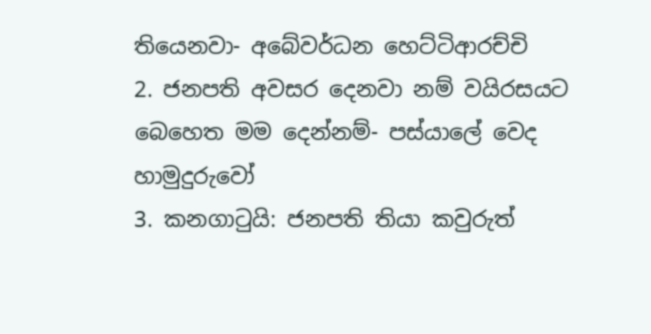තියෙනවා- අබේවර්ධන හෙට්ටිආරච්චි
2. ජනපති අවසර දෙනවා නම් වයිරසයට බෙහෙත මම දෙන්නම්- පස්යාලේ වෙද හාමුදුරුවෝ
3. කනගාටුයි: ජනපති තියා කවුරුත්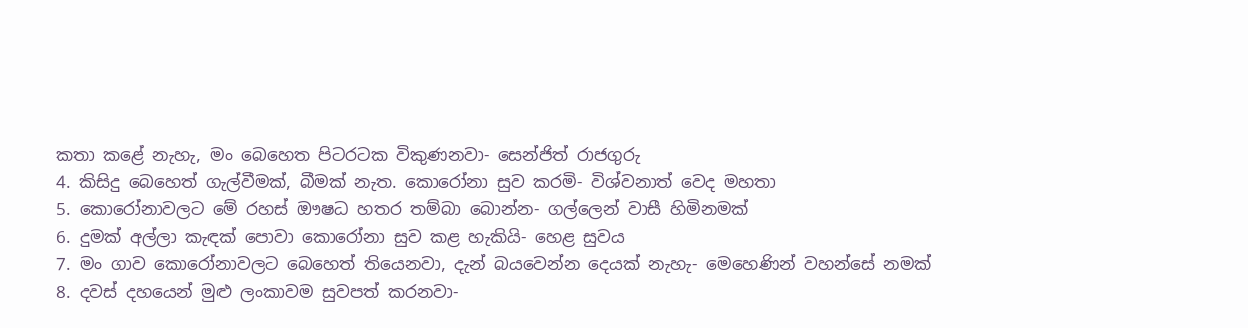කතා කළේ නැහැ, මං බෙහෙත පිටරටක විකුණනවා- සෙන්ජිත් රාජගුරු
4. කිසිදු බෙහෙත් ගැල්වීමක්, බීමක් නැත. කොරෝනා සුව කරමි- විශ්වනාත් වෙද මහතා
5. කොරෝනාවලට මේ රහස් ඖෂධ හතර තම්බා බොන්න- ගල්ලෙන් වාසී හිමිනමක්
6. දුමක් අල්ලා කැඳක් පොවා කොරෝනා සුව කළ හැකියි- හෙළ සුවය
7. මං ගාව කොරෝනාවලට බෙහෙත් තියෙනවා, දැන් බයවෙන්න දෙයක් නැහැ- මෙහෙණින් වහන්සේ නමක්
8. දවස් දහයෙන් මුළු ලංකාවම සුවපත් කරනවා-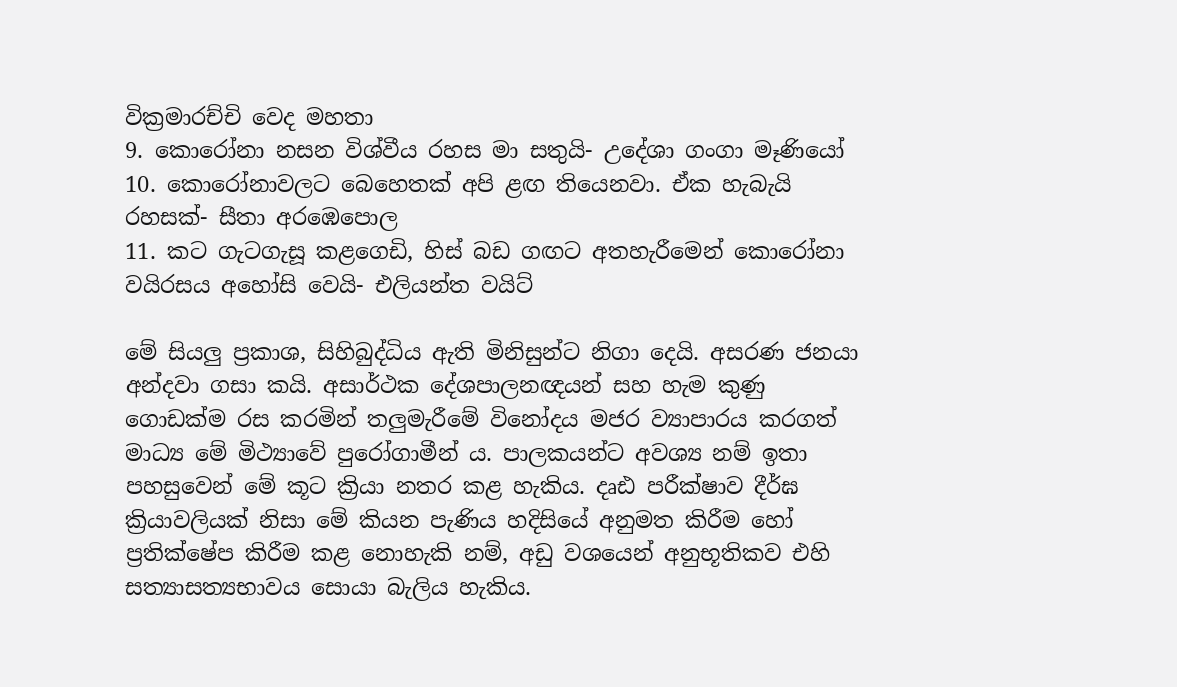වික්‍රමාරච්චි වෙද මහතා
9. කොරෝනා නසන විශ්වීය රහස මා සතුයි- උදේශා ගංගා මෑණියෝ
10. කොරෝනාවලට බෙහෙතක් අපි ළඟ තියෙනවා. ඒක හැබැයි රහසක්- සීතා අරඹෙපොල
11. කට ගැටගැසූ කළගෙඩි, හිස් බඩ ගඟට අතහැරීමෙන් කොරෝනා වයිරසය අහෝසි වෙයි- එලියන්ත වයිට්

මේ සියලු ප්‍රකාශ, සිහිබුද්ධිය ඇති මිනිසුන්ට නිගා දෙයි. අසරණ ජනයා අන්දවා ගසා කයි. අසාර්ථක දේශපාලනඥයන් සහ හැම කුණු ගොඩක්ම රස කරමින් තලුමැරීමේ විනෝදය මජර ව්‍යාපාරය කරගත් මාධ්‍ය මේ මිථ්‍යාවේ පුරෝගාමීන් ය. පාලකයන්ට අවශ්‍ය නම් ඉතා පහසුවෙන් මේ කූට ක්‍රියා නතර කළ හැකිය. දෘඪ පරීක්ෂාව දීර්ඝ ක්‍රියාවලියක් නිසා මේ කියන පැණිය හදිසියේ අනුමත කිරීම හෝ ප්‍රතික්ෂේප කිරීම කළ නොහැකි නම්, අඩු වශයෙන් අනුභූතිකව එහි සත්‍යාසත්‍යභාවය සොයා බැලිය හැකිය.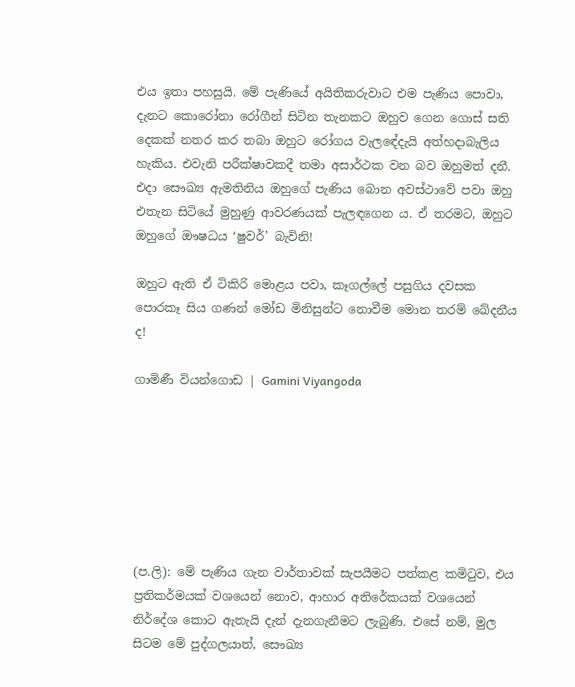එය ඉතා පහසුයි. මේ පැණියේ අයිතිකරුවාට එම පැණිය පොවා, දැනට කොරෝනා රෝගීන් සිටින තැනකට ඔහුව ගෙන ගොස් සති දෙකක් නතර කර තබා ඔහුට රෝගය වැලඳේදැයි අත්හදාබැලිය හැකිය. එවැනි පරීක්ෂාවකදී තමා අසාර්ථක වන බව ඔහුමත් දනී. එදා සෞඛ්‍ය ඇමතිනිය ඔහුගේ පැණිය බොන අවස්ථාවේ පවා ඔහු එතැන සිටියේ මුහුණු ආවරණයක් පැලඳගෙන ය. ඒ තරමට, ඔහුට ඔහුගේ ඖෂධය ‘ෂුවර්’ බැවිනි!

ඔහුට ඇති ඒ ටිකිරි මොළය පවා, කෑගල්ලේ පසුගිය දවසක පොරකෑ සිය ගණන් මෝඩ මිනිසුන්ට නොවීම මොන තරම් ඛේදනීය ද!

ගාමිණී වියන්ගොඩ | Gamini Viyangoda







(ප.ලි): මේ පැණිය ගැන වාර්තාවක් සැපයීමට පත්කළ කමිටුව, එය ප්‍රතිකර්මයක් වශයෙන් නොව, ආහාර අතිරේකයක් වශයෙන් නිර්දේශ කොට ඇතැයි දැන් දැනගැනීමට ලැබුණි. එසේ නම්, මුල සිටම මේ පුද්ගලයාත්, සෞඛ්‍ය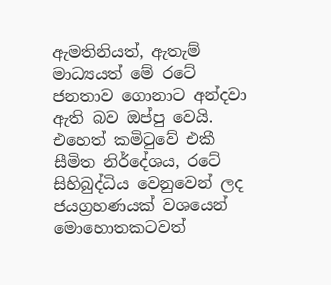ඇමතිනියත්, ඇතැම් මාධ්‍යයත් මේ රටේ ජනතාව ගොනාට අන්දවා ඇති බව ඔප්පු වෙයි. එහෙත් කමිටුවේ එකී සීමිත නිර්දේශය, රටේ සිහිබුද්ධිය වෙනුවෙන් ලද ජයග්‍රහණයක් වශයෙන් මොහොතකටවත්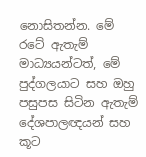නොසිතන්න. මේ රටේ ඇතැම් මාධ්‍යයන්ටත්, මේ පුද්ගලයාට සහ ඔහු පසුපස සිටින ඇතැම් දේශපාලඥයන් සහ කූට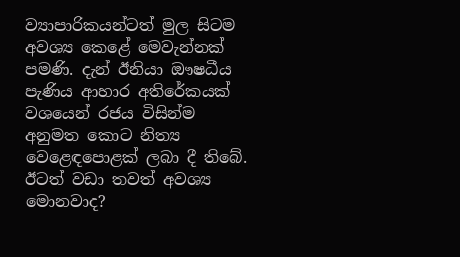ව්‍යාපාරිකයන්ටත් මුල සිටම අවශ්‍ය කෙළේ මෙවැන්නක් පමණි. දැන් ඊනියා ඖෂධීය පැණිය ආහාර අතිරේකයක් වශයෙන් රජය විසින්ම අනුමත කොට නිත්‍ය වෙළෙඳපොළක් ලබා දී තිබේ. ඊටත් වඩා තවත් අවශ්‍ය මොනවාද?